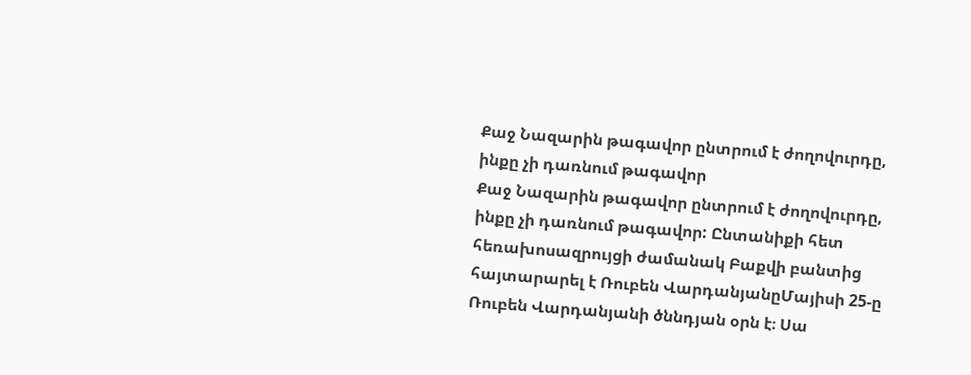Քաջ Նազարին թագավոր ընտրում է ժողովուրդը, ինքը չի դառնում թագավոր
Քաջ Նազարին թագավոր ընտրում է ժողովուրդը, ինքը չի դառնում թագավոր: Ընտանիքի հետ հեռախոսազրույցի ժամանակ Բաքվի բանտից հայտարարել է Ռուբեն ՎարդանյանըՄայիսի 25-ը Ռուբեն Վարդանյանի ծննդյան օրն է։ Սա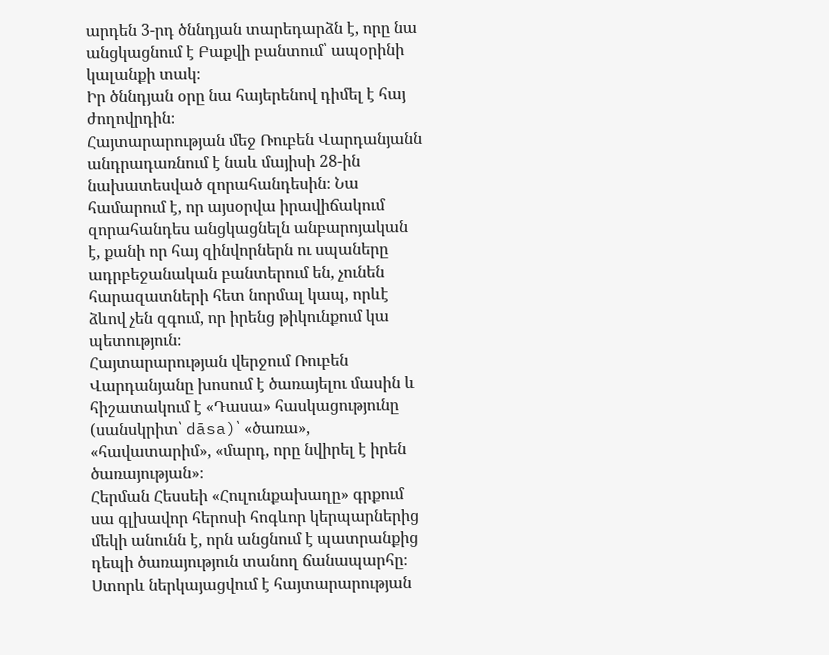արդեն 3-րդ ծննդյան տարեդարձն է, որը նա անցկացնում է Բաքվի բանտում՝ ապօրինի կալանքի տակ։
Իր ծննդյան օրը նա հայերենով դիմել է հայ ժողովրդին։
Հայտարարության մեջ Ռուբեն Վարդանյանն անդրադառնում է նաև մայիսի 28-ին նախատեսված զորահանդեսին։ Նա համարում է, որ այսօրվա իրավիճակում զորահանդես անցկացնելն անբարոյական է, քանի որ հայ զինվորներն ու սպաները ադրբեջանական բանտերում են, չունեն հարազատների հետ նորմալ կապ, որևէ ձևով չեն զգում, որ իրենց թիկունքում կա պետություն։
Հայտարարության վերջում Ռուբեն Վարդանյանը խոսում է ծառայելու մասին և հիշատակում է «Դասա» հասկացությունը (սանսկրիտ՝ dāsa)՝ «ծառա», «հավատարիմ», «մարդ, որը նվիրել է իրեն ծառայության»։
Հերման Հեսսեի «Հուլունքախաղը» գրքում սա գլխավոր հերոսի հոգևոր կերպարներից մեկի անունն է, որն անցնում է պատրանքից դեպի ծառայություն տանող ճանապարհը։
Ստորև ներկայացվում է հայտարարության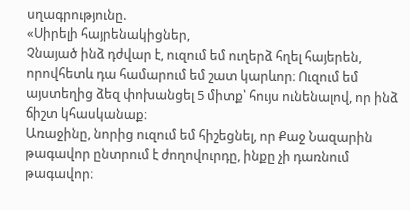սղագրությունը.
«Սիրելի հայրենակիցներ,
Չնայած ինձ դժվար է, ուզում եմ ուղերձ հղել հայերեն, որովհետև դա համարում եմ շատ կարևոր։ Ուզում եմ այստեղից ձեզ փոխանցել 5 միտք՝ հույս ունենալով, որ ինձ ճիշտ կհասկանաք։
Առաջինը, նորից ուզում եմ հիշեցնել, որ Քաջ Նազարին թագավոր ընտրում է ժողովուրդը, ինքը չի դառնում թագավոր։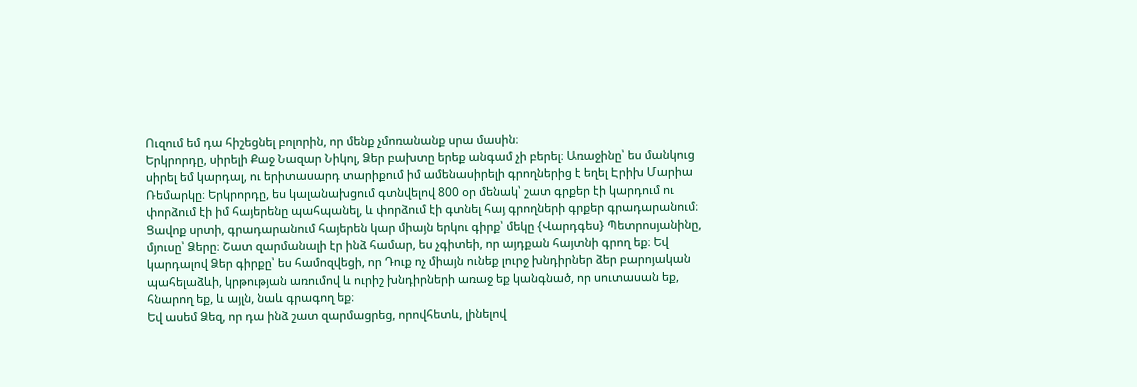Ուզում եմ դա հիշեցնել բոլորին, որ մենք չմոռանանք սրա մասին։
Երկրորդը, սիրելի Քաջ Նազար Նիկոլ, Ձեր բախտը երեք անգամ չի բերել։ Առաջինը՝ ես մանկուց սիրել եմ կարդալ, ու երիտասարդ տարիքում իմ ամենասիրելի գրողներից է եղել Էրիխ Մարիա Ռեմարկը։ Երկրորդը, ես կալանախցում գտնվելով 800 օր մենակ՝ շատ գրքեր էի կարդում ու փորձում էի իմ հայերենը պահպանել, և փորձում էի գտնել հայ գրողների գրքեր գրադարանում։
Ցավոք սրտի, գրադարանում հայերեն կար միայն երկու գիրք՝ մեկը {Վարդգես} Պետրոսյանինը, մյուսը՝ Ձերը։ Շատ զարմանալի էր ինձ համար, ես չգիտեի, որ այդքան հայտնի գրող եք։ Եվ կարդալով Ձեր գիրքը՝ ես համոզվեցի, որ Դուք ոչ միայն ունեք լուրջ խնդիրներ ձեր բարոյական պահելաձևի, կրթության առումով և ուրիշ խնդիրների առաջ եք կանգնած, որ սուտասան եք, հնարող եք, և այլն, նաև գրագող եք։
Եվ ասեմ Ձեզ, որ դա ինձ շատ զարմացրեց, որովհետև, լինելով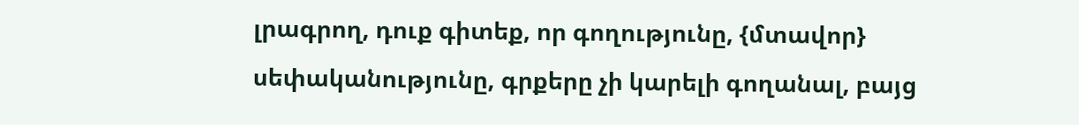լրագրող, դուք գիտեք, որ գողությունը, {մտավոր} սեփականությունը, գրքերը չի կարելի գողանալ, բայց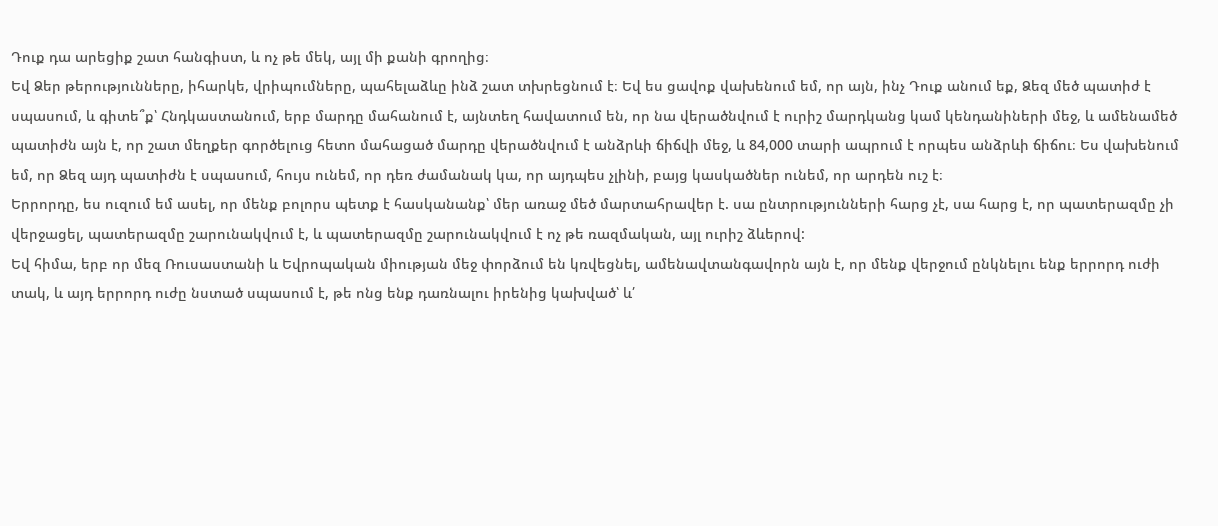Դուք դա արեցիք շատ հանգիստ, և ոչ թե մեկ, այլ մի քանի գրողից։
Եվ Ձեր թերությունները, իհարկե, վրիպումները, պահելաձևը ինձ շատ տխրեցնում է։ Եվ ես ցավոք վախենում եմ, որ այն, ինչ Դուք անում եք, Ձեզ մեծ պատիժ է սպասում, և գիտե՞ք՝ Հնդկաստանում, երբ մարդը մահանում է, այնտեղ հավատում են, որ նա վերածնվում է ուրիշ մարդկանց կամ կենդանիների մեջ, և ամենամեծ պատիժն այն է, որ շատ մեղքեր գործելուց հետո մահացած մարդը վերածնվում է անձրևի ճիճվի մեջ, և 84,000 տարի ապրում է որպես անձրևի ճիճու։ Ես վախենում եմ, որ Ձեզ այդ պատիժն է սպասում, հույս ունեմ, որ դեռ ժամանակ կա, որ այդպես չլինի, բայց կասկածներ ունեմ, որ արդեն ուշ է։
Երրորդը, ես ուզում եմ ասել, որ մենք բոլորս պետք է հասկանանք՝ մեր առաջ մեծ մարտահրավեր է. սա ընտրությունների հարց չէ, սա հարց է, որ պատերազմը չի վերջացել, պատերազմը շարունակվում է, և պատերազմը շարունակվում է ոչ թե ռազմական, այլ ուրիշ ձևերով:
Եվ հիմա, երբ որ մեզ Ռուսաստանի և Եվրոպական միության մեջ փորձում են կռվեցնել, ամենավտանգավորն այն է, որ մենք վերջում ընկնելու ենք երրորդ ուժի տակ, և այդ երրորդ ուժը նստած սպասում է, թե ոնց ենք դառնալու իրենից կախված՝ և՛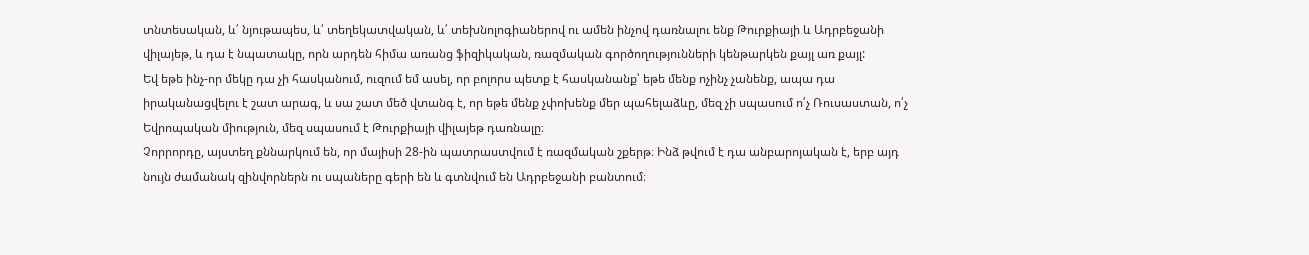տնտեսական, և՛ նյութապես, և՛ տեղեկատվական, և՛ տեխնոլոգիաներով ու ամեն ինչով դառնալու ենք Թուրքիայի և Ադրբեջանի վիլայեթ, և դա է նպատակը, որն արդեն հիմա առանց ֆիզիկական, ռազմական գործողությունների կենթարկեն քայլ առ քայլ:
Եվ եթե ինչ-որ մեկը դա չի հասկանում, ուզում եմ ասել, որ բոլորս պետք է հասկանանք՝ եթե մենք ոչինչ չանենք, ապա դա իրականացվելու է շատ արագ, և սա շատ մեծ վտանգ է, որ եթե մենք չփոխենք մեր պահելաձևը, մեզ չի սպասում ո՛չ Ռուսաստան, ո՛չ Եվրոպական միություն, մեզ սպասում է Թուրքիայի վիլայեթ դառնալը։
Չորրորդը, այստեղ քննարկում են, որ մայիսի 28-ին պատրաստվում է ռազմական շքերթ։ Ինձ թվում է դա անբարոյական է, երբ այդ նույն ժամանակ զինվորներն ու սպաները գերի են և գտնվում են Ադրբեջանի բանտում։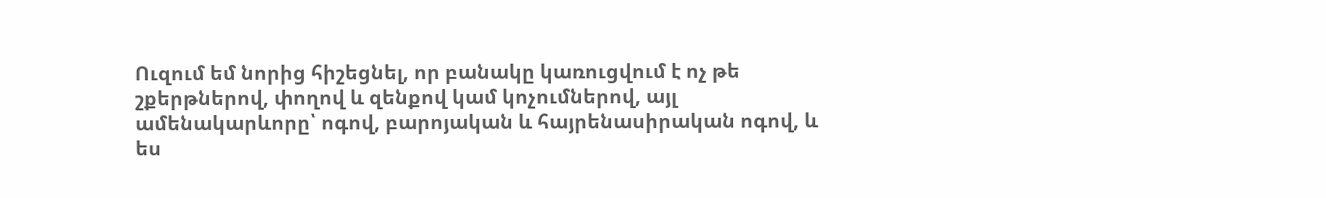Ուզում եմ նորից հիշեցնել, որ բանակը կառուցվում է ոչ թե շքերթներով, փողով և զենքով կամ կոչումներով, այլ ամենակարևորը՝ ոգով, բարոյական և հայրենասիրական ոգով, և ես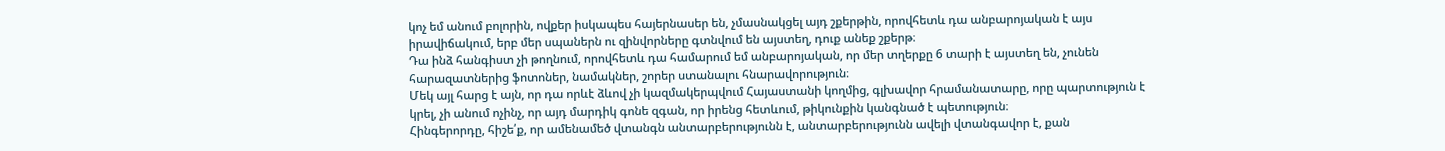կոչ եմ անում բոլորին, ովքեր իսկապես հայերնասեր են, չմասնակցել այդ շքերթին, որովհետև դա անբարոյական է այս իրավիճակում, երբ մեր սպաներն ու զինվորները գտնվում են այստեղ, դուք անեք շքերթ։
Դա ինձ հանգիստ չի թողնում, որովհետև դա համարում եմ անբարոյական, որ մեր տղերքը 6 տարի է այստեղ են, չունեն հարազատներից ֆոտոներ, նամակներ, շորեր ստանալու հնարավորություն։
Մեկ այլ հարց է այն, որ դա որևէ ձևով չի կազմակերպվում Հայաստանի կողմից, գլխավոր հրամանատարը, որը պարտություն է կրել, չի անում ոչինչ, որ այդ մարդիկ գոնե զգան, որ իրենց հետևում, թիկունքին կանգնած է պետություն։
Հինգերորդը, հիշե՛ք, որ ամենամեծ վտանգն անտարբերությունն է, անտարբերությունն ավելի վտանգավոր է, քան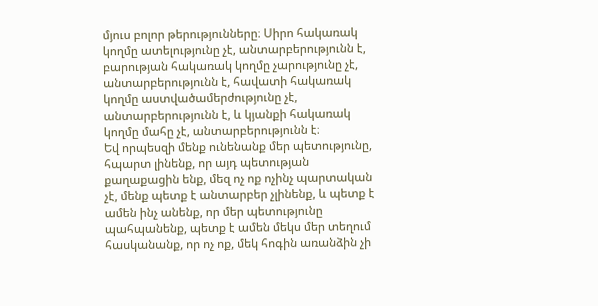մյուս բոլոր թերությունները։ Սիրո հակառակ կողմը ատելությունը չէ, անտարբերությունն է, բարության հակառակ կողմը չարությունը չէ, անտարբերությունն է, հավատի հակառակ կողմը աստվածամերժությունը չէ, անտարբերությունն է, և կյանքի հակառակ կողմը մահը չէ, անտարբերությունն է։
Եվ որպեսզի մենք ունենանք մեր պետությունը, հպարտ լինենք, որ այդ պետության քաղաքացին ենք, մեզ ոչ ոք ոչինչ պարտական չէ, մենք պետք է անտարբեր չլինենք, և պետք է ամեն ինչ անենք, որ մեր պետությունը պահպանենք, պետք է ամեն մեկս մեր տեղում հասկանանք, որ ոչ ոք, մեկ հոգին առանձին չի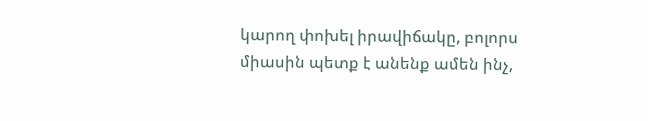կարող փոխել իրավիճակը, բոլորս միասին պետք է անենք ամեն ինչ,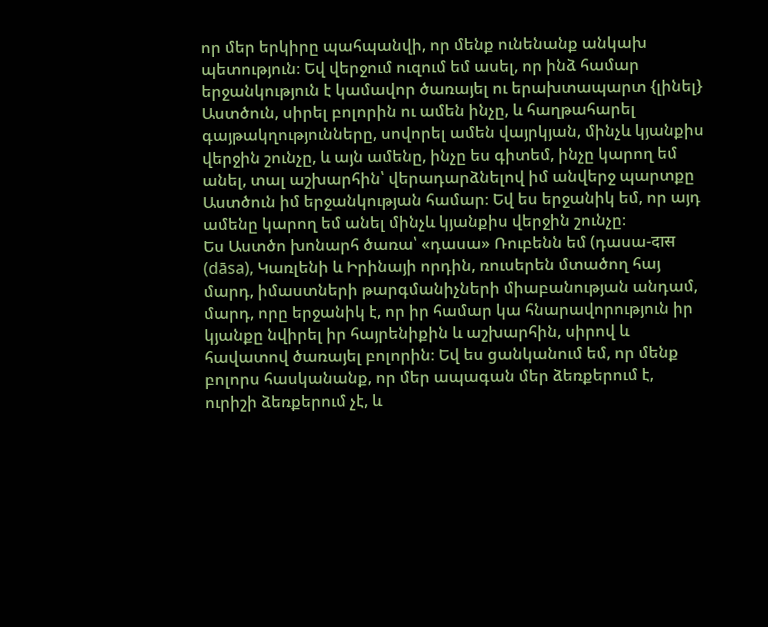որ մեր երկիրը պահպանվի, որ մենք ունենանք անկախ պետություն։ Եվ վերջում ուզում եմ ասել, որ ինձ համար երջանկություն է կամավոր ծառայել ու երախտապարտ {լինել} Աստծուն, սիրել բոլորին ու ամեն ինչը, և հաղթահարել գայթակղությունները, սովորել ամեն վայրկյան, մինչև կյանքիս վերջին շունչը, և այն ամենը, ինչը ես գիտեմ, ինչը կարող եմ անել, տալ աշխարհին՝ վերադարձնելով իմ անվերջ պարտքը Աստծուն իմ երջանկության համար։ Եվ ես երջանիկ եմ, որ այդ ամենը կարող եմ անել մինչև կյանքիս վերջին շունչը։
Ես Աստծո խոնարհ ծառա՝ «դասա» Ռուբենն եմ (դասա-दास (dāsa), Կառլենի և Իրինայի որդին, ռուսերեն մտածող հայ մարդ, իմաստների թարգմանիչների միաբանության անդամ, մարդ, որը երջանիկ է, որ իր համար կա հնարավորություն իր կյանքը նվիրել իր հայրենիքին և աշխարհին, սիրով և հավատով ծառայել բոլորին։ Եվ ես ցանկանում եմ, որ մենք բոլորս հասկանանք, որ մեր ապագան մեր ձեռքերում է, ուրիշի ձեռքերում չէ, և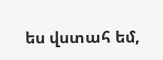ես վստահ եմ,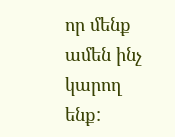որ մենք ամեն ինչ կարող ենք: